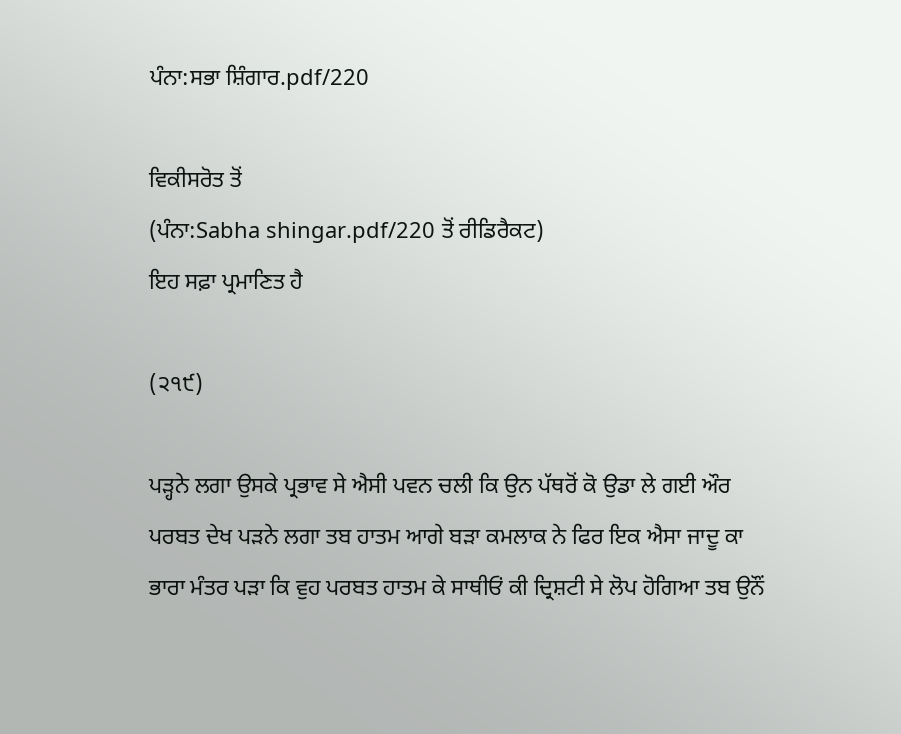ਪੰਨਾ:ਸਭਾ ਸ਼ਿੰਗਾਰ.pdf/220

ਵਿਕੀਸਰੋਤ ਤੋਂ
(ਪੰਨਾ:Sabha shingar.pdf/220 ਤੋਂ ਰੀਡਿਰੈਕਟ)
ਇਹ ਸਫ਼ਾ ਪ੍ਰਮਾਣਿਤ ਹੈ

(੨੧੯)

ਪੜ੍ਹਨੇ ਲਗਾ ਉਸਕੇ ਪ੍ਰਭਾਵ ਸੇ ਐਸੀ ਪਵਨ ਚਲੀ ਕਿ ਉਨ ਪੱਥਰੋਂ ਕੋ ਉਡਾ ਲੇ ਗਈ ਔਰ ਪਰਬਤ ਦੇਖ ਪੜਨੇ ਲਗਾ ਤਬ ਹਾਤਮ ਆਗੇ ਬੜਾ ਕਮਲਾਕ ਨੇ ਫਿਰ ਇਕ ਐਸਾ ਜਾਦੂ ਕਾ ਭਾਰਾ ਮੰਤਰ ਪੜਾ ਕਿ ਵੁਹ ਪਰਬਤ ਹਾਤਮ ਕੇ ਸਾਥੀਓਂ ਕੀ ਦ੍ਰਿਸ਼ਟੀ ਸੇ ਲੋਪ ਹੋਗਿਆ ਤਬ ਉਨੌਂ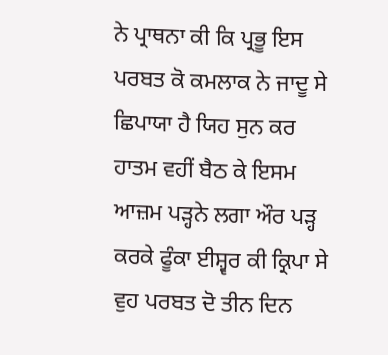ਨੇ ਪ੍ਰਾਥਨਾ ਕੀ ਕਿ ਪ੍ਰਭੂ ਇਸ ਪਰਬਤ ਕੋ ਕਮਲਾਕ ਨੇ ਜਾਦੂ ਸੇ ਛਿਪਾਯਾ ਹੈ ਯਿਹ ਸੁਨ ਕਰ ਹਾਤਮ ਵਹੀਂ ਬੈਠ ਕੇ ਇਸਮ ਆਜ਼ਮ ਪੜ੍ਹਨੇ ਲਗਾ ਔਰ ਪੜ੍ਹ ਕਰਕੇ ਫੂੰਕਾ ਈਸ਼੍ਵਰ ਕੀ ਕ੍ਰਿਪਾ ਸੇ ਵੁਹ ਪਰਬਤ ਦੋ ਤੀਨ ਦਿਨ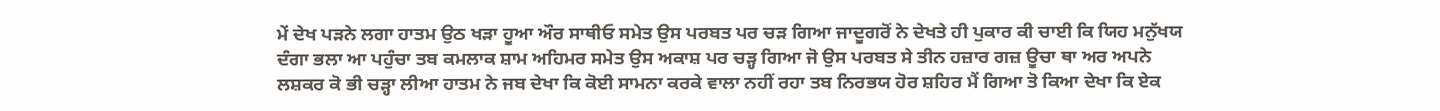ਮੇਂ ਦੇਖ ਪੜਨੇ ਲਗਾ ਹਾਤਮ ਉਠ ਖੜਾ ਹੂਆ ਔਰ ਸਾਥੀਓ ਸਮੇਤ ਉਸ ਪਰਬਤ ਪਰ ਚੜ ਗਿਆ ਜਾਦੂਗਰੋਂ ਨੇ ਦੇਖਤੇ ਹੀ ਪੁਕਾਰ ਕੀ ਚਾਈ ਕਿ ਯਿਹ ਮਨੁੱਖਯ ਦੰਗਾ ਭਲਾ ਆ ਪਹੁੰਚਾ ਤਬ ਕਮਲਾਕ ਸ਼ਾਮ ਅਹਿਮਰ ਸਮੇਤ ਉਸ ਅਕਾਸ਼ ਪਰ ਚੜ੍ਹ ਗਿਆ ਜੋ ਉਸ ਪਰਬਤ ਸੇ ਤੀਨ ਹਜ਼ਾਰ ਗਜ਼ ਊਚਾ ਥਾ ਅਰ ਅਪਨੇ ਲਸ਼ਕਰ ਕੋ ਭੀ ਚੜ੍ਹਾ ਲੀਆ ਹਾਤਮ ਨੇ ਜਬ ਦੇਖਾ ਕਿ ਕੋਈ ਸਾਮਨਾ ਕਰਕੇ ਵਾਲਾ ਨਹੀਂ ਰਹਾ ਤਬ ਨਿਰਭਯ ਹੋਰ ਸ਼ਹਿਰ ਮੈਂ ਗਿਆ ਤੋ ਕਿਆ ਦੇਖਾ ਕਿ ਏਕ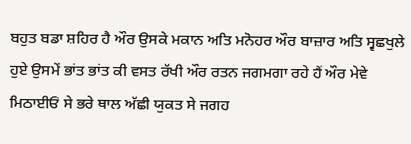ਬਹੁਤ ਬਡਾ ਸ਼ਹਿਰ ਹੈ ਔਰ ਉਸਕੇ ਮਕਾਨ ਅਤਿ ਮਨੋਹਰ ਔਰ ਬਾਜ਼ਾਰ ਅਤਿ ਸ੍ਵਛਖੁਲੇ ਹੁਏ ਉਸਮੇਂ ਭਾਂਤ ਭਾਂਤ ਕੀ ਵਸਤ ਰੱਖੀ ਔਰ ਰਤਨ ਜਗਮਗਾ ਰਹੇ ਹੈਂ ਔਰ ਮੇਵੇ ਮਿਠਾਈਓਂ ਸੇ ਭਰੇ ਥਾਲ ਅੱਛੀ ਯੁਕਤ ਸੇ ਜਗਹ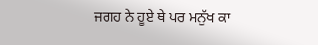ਜਗਹ ਨੇ ਹੂਏ ਥੇ ਪਰ ਮਨੁੱਖ ਕਾ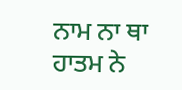ਨਾਮ ਨਾ ਥਾ ਹਾਤਮ ਨੇ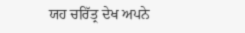ਯਹ ਚਰਿੱਤ੍ਰ ਦੇਖ ਅਪਨੇ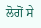ਲੋਗੋਂ ਸੇ